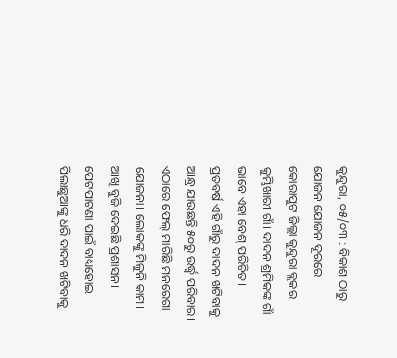କୁନ୍ଦୁରା, ୦୫/୦୩ : ବିକାଶ ଠାରୁ ଯୋଜନ ଯୋଜନ ଦୂରରେ କୋରାପୁଟ ଜିଲ୍ଲା କୁନ୍ଦୁରା ବ୍ଲକର କୁମ୍ଭିଖାରୀ ଗାଁ। ଦାଦନ ଶ୍ରମିକଙ୍କ ଗାଁ ଭାବେ ଏହା ବେଶ୍ ପରିଚିତ। ପ୍ରତବର୍ଷ ଏହି ଗାଁରୁ ଦାଦନ ଖଟିବାକୁ ଆନ୍ଧ୍ର ଯାଉଛନ୍ତି ୫୦ରୁ ଉର୍ଦ୍ଧ୍ଵ ପରିବାର। ଏଠାରେ ଫେଲ୍ ମାରିଛି ମନରେଗା ଯୋଜନା। ଲୋକଙ୍କୁ ମିଳୁନି କାମ। ଆଖି ବୁଜି ଦେଇଛି ପ୍ରଶାସନ। ପେଟପାଟଣା ପାଇଁ ବାଧ୍ୟହୋଇ ପିଲାଛୁଆଙ୍କୁ ଧରି ଦାଦନ ଖଟିବାକୁ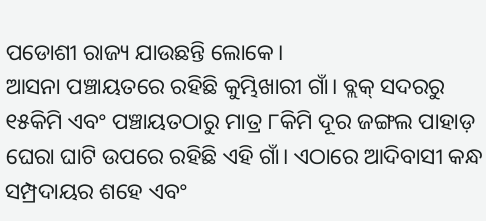ପଡୋଶୀ ରାଜ୍ୟ ଯାଉଛନ୍ତି ଲୋକେ।
ଆସନା ପଞ୍ଚାୟତରେ ରହିଛି କୁମ୍ଭିଖାରୀ ଗାଁ। ବ୍ଲକ୍ ସଦରରୁ ୧୫କିମି ଏବଂ ପଞ୍ଚାୟତଠାରୁ ମାତ୍ର ୮କିମି ଦୂର ଜଙ୍ଗଲ ପାହାଡ଼ ଘେରା ଘାଟି ଉପରେ ରହିଛି ଏହି ଗାଁ। ଏଠାରେ ଆଦିବାସୀ କନ୍ଧ ସମ୍ପ୍ରଦାୟର ଶହେ ଏବଂ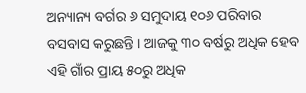ଅନ୍ୟାନ୍ୟ ବର୍ଗର ୬ ସମୁଦାୟ ୧୦୬ ପରିବାର ବସବାସ କରୁଛନ୍ତି । ଆଜକୁ ୩୦ ବର୍ଷରୁ ଅଧିକ ହେବ ଏହି ଗାଁର ପ୍ରାୟ ୫୦ରୁ ଅଧିକ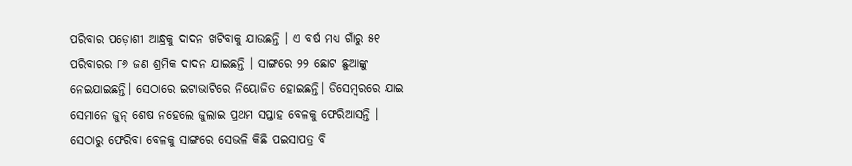ପରିବାର ପଡ଼ୋଶୀ ଆନ୍ଧ୍ରକୁ ଦାଦନ ଖଟିବାକୁ ଯାଉଛନ୍ତି । ଏ ବର୍ଷ ମଧ୍ୟ ଗାଁରୁ ୫୧ ପରିବାରର ୮୬ ଜଣ ଶ୍ରମିକ ଦାଦନ ଯାଇଛନ୍ତି । ସାଙ୍ଗରେ ୨୨ ଛୋଟ ଛୁଆଙ୍କୁ ନେଇଯାଇଛନ୍ତି। ସେଠାରେ ଇଟାଭାଟିରେ ନିୟୋଜିତ ହୋଇଛନ୍ତି। ଡିସେମ୍ବରରେ ଯାଇ ସେମାନେ ଜୁନ୍ ଶେଷ ନହେଲେ ଜୁଲାଇ ପ୍ରଥମ ସପ୍ତାହ ବେଳକୁ ଫେରିଆସନ୍ତି । ସେଠାରୁ ଫେରିବା ବେଳକୁ ସାଙ୍ଗରେ ସେଭଳି କିଛି ପଇସାପତ୍ର ବି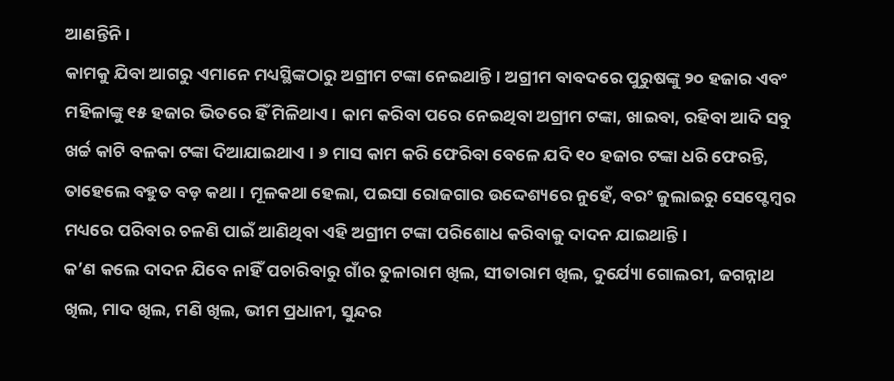ଆଣନ୍ତିନି।
କାମକୁ ଯିବା ଆଗରୁ ଏମାନେ ମଧ୍ୟସ୍ଥିଙ୍କଠାରୁ ଅଗ୍ରୀମ ଟଙ୍କା ନେଇଥାନ୍ତି। ଅଗ୍ରୀମ ବାବଦରେ ପୁରୁଷଙ୍କୁ ୨୦ ହଜାର ଏବଂ ମହିଳାଙ୍କୁ ୧୫ ହଜାର ଭିତରେ ହିଁ ମିଳିଥାଏ। କାମ କରିବା ପରେ ନେଇଥିବା ଅଗ୍ରୀମ ଟଙ୍କା, ଖାଇବା, ରହିବା ଆଦି ସବୁ ଖର୍ଚ୍ଚ କାଟି ବଳକା ଟଙ୍କା ଦିଆଯାଇଥାଏ । ୬ ମାସ କାମ କରି ଫେରିବା ବେଳେ ଯଦି ୧୦ ହଜାର ଟଙ୍କା ଧରି ଫେରନ୍ତି, ତାହେଲେ ବହୁତ ବଡ଼ କଥା । ମୂଳକଥା ହେଲା, ପଇସା ରୋଜଗାର ଉଦ୍ଦେଶ୍ୟରେ ନୁହେଁ, ବରଂ ଜୁଲାଇରୁ ସେପ୍ଟେମ୍ବର ମଧ୍ୟରେ ପରିବାର ଚଳଣି ପାଇଁ ଆଣିଥିବା ଏହି ଅଗ୍ରୀମ ଟଙ୍କା ପରିଶୋଧ କରିବାକୁ ଦାଦନ ଯାଇଥାନ୍ତି।
କ’ଣ କଲେ ଦାଦନ ଯିବେ ନାହିଁ ପଚାରିବାରୁ ଗାଁର ତୁଳାରାମ ଖିଲ, ସୀତାରାମ ଖିଲ, ଦୁର୍ଯ୍ୟୋ ଗୋଲରୀ, ଜଗନ୍ନାଥ ଖିଲ, ମାଦ ଖିଲ, ମଣି ଖିଲ, ଭୀମ ପ୍ରଧାନୀ, ସୁନ୍ଦର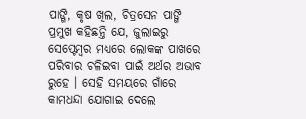ପାଙ୍ଗି, କୃଷ ଖିଲ, ଚିତ୍ରସେନ ପାଙ୍ଗି ପ୍ରମୁଖ କହିଛନ୍ତି ଯେ, ଜୁଲାଇରୁ ସେପ୍ଟେମ୍ବର ମଧ୍ୟରେ ଲୋକଙ୍କ ପାଖରେ ପରିବାର ଚଳିଇବା ପାଇଁ ଅର୍ଥର ଅଭାବ ରୁହେ । ସେହି ସମୟରେ ଗାଁରେ କାମଧନ୍ଦା ଯୋଗାଇ ଦେଲେ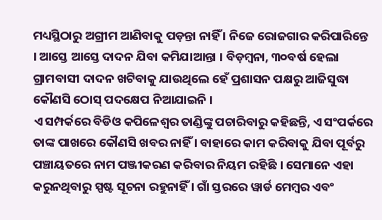ମଧ୍ୟସ୍ଥିଠାରୁ ଅଗ୍ରୀମ ଆଣିବାକୁ ପଡ଼ନ୍ତା ନାହିଁ । ନିଜେ ରୋଜଗାର କରିପାରିନ୍ତେ । ଆସ୍ତେ ଆସ୍ତେ ଦାଦନ ଯିବା କମିଯାଆନ୍ତା । ବିଡ଼ମ୍ବନା, ୩୦ବର୍ଷ ହେଲା ଗ୍ରାମବାସୀ ଦାଦନ ଖଟିବାକୁ ଯାଉଥିଲେ ହେଁ ପ୍ରଶାସନ ପକ୍ଷରୁ ଆଜିସୁଦ୍ଧା କୌଣସି ଠୋସ୍ ପଦକ୍ଷେପ ନିଆଯାଇନି ।
ଏ ସମ୍ପର୍କରେ ବିଡିଓ କପିଳେଶ୍ୱର ତାଣ୍ଡିଙ୍କୁ ପଚାରିବାରୁ କହିଛନ୍ତି, ଏ ସଂପର୍କରେ ତାଙ୍କ ପାଖରେ କୌଣସି ଖବର ନାହିଁ । ବାହାରେ କାମ କରିବାକୁ ଯିବା ପୂର୍ବରୁ ପଞ୍ଚାୟତରେ ନାମ ପଞ୍ଜୀକରଣ କରିବାର ନିୟମ ରହିଛି । ସେମାନେ ଏହା କରୁନଥିବାରୁ ସ୍ପଷ୍ଟ ସୂଚନା ରହୁନାହିଁ । ଗାଁ ସ୍ତରରେ ୱାର୍ଡ ମେମ୍ବର ଏବଂ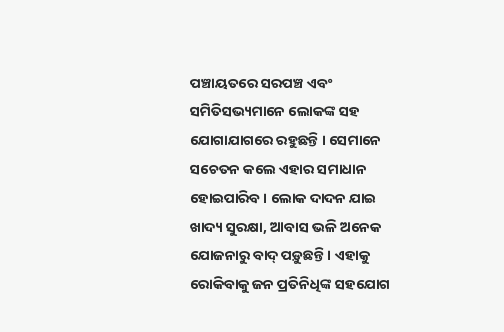ପଞ୍ଚାୟତରେ ସରପଞ୍ଚ ଏବଂ ସମିତିସଭ୍ୟମାନେ ଲୋକଙ୍କ ସହ ଯୋଗାଯାଗରେ ରହୁଛନ୍ତି । ସେମାନେ ସଚେତନ କଲେ ଏହାର ସମାଧାନ ହୋଇପାରିବ । ଲୋକ ଦାଦନ ଯାଇ ଖାଦ୍ୟ ସୁରକ୍ଷା, ଆବାସ ଭଳି ଅନେକ ଯୋଜନାରୁ ବାଦ୍ ପଡ଼ୁଛନ୍ତି । ଏହାକୁ ରୋକିବାକୁ ଜନ ପ୍ରତିନିଧିଙ୍କ ସହଯୋଗ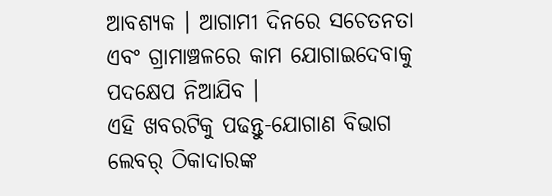ଆବଶ୍ୟକ । ଆଗାମୀ ଦିନରେ ସଚେତନତା ଏବଂ ଗ୍ରାମାଞ୍ଚଳରେ କାମ ଯୋଗାଇଦେବାକୁ ପଦକ୍ଷେପ ନିଆଯିବ ।
ଏହି ଖବରଟିକୁ ପଢନ୍ତୁ-ଯୋଗାଣ ବିଭାଗ ଲେବର୍ ଠିକାଦାରଙ୍କ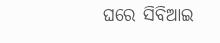ଘରେ ସିବିଆଇ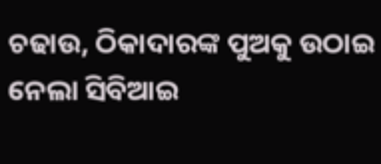ଚଢାଉ, ଠିକାଦାରଙ୍କ ପୁଅକୁ ଉଠାଇ ନେଲା ସିବିଆଇ